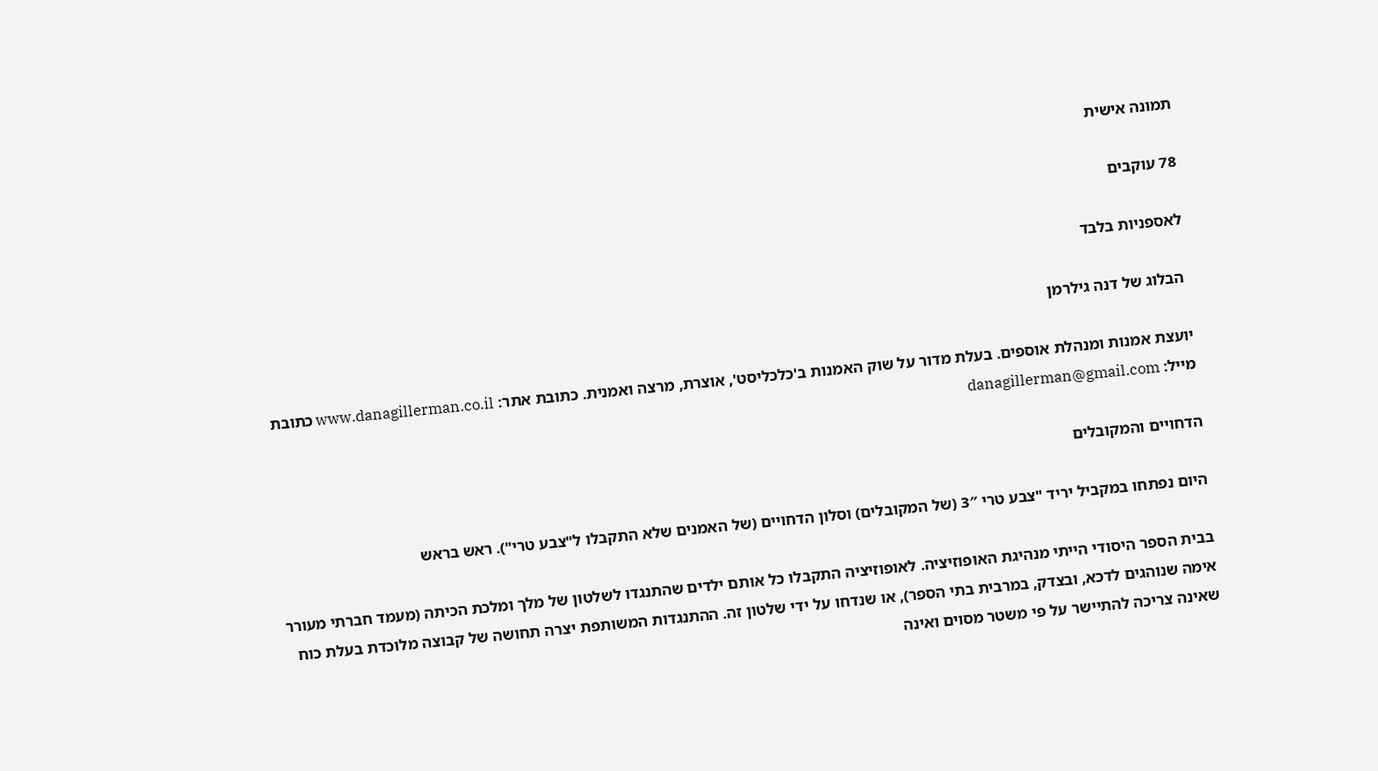תמונה אישית

78 עוקבים

לאספניות בלבד

 הבלוג של דנה גילרמן

יועצת אמנות ומנהלת אוספים. בעלת מדור על שוק האמנות ב'כלכליסט', אוצרת, מרצה ואמנית. כתובת אתר: www.danagillerman.co.il כתובת מייל: danagillerman@gmail.com

הדחויים והמקובלים

היום נפתחו במקביל יריד "צבע טרי 3″ (של המקובלים) וסלון הדחויים (של האמנים שלא התקבלו ל"צבע טרי"). ראש בראש

בבית הספר היסודי הייתי מנהיגת האופוזיציה. לאופוזיציה התקבלו כל אותם ילדים שהתנגדו לשלטון של מלך ומלכת הכיתה (מעמד חברתי מעורר אימה שנוהגים לדכא, ובצדק, במרבית בתי הספר), או שנדחו על ידי שלטון זה. ההתנגדות המשותפת יצרה תחושה של קבוצה מלוכדת בעלת כוח שאינה צריכה להתיישר על פי משטר מסוים ואינה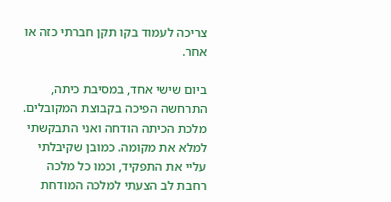צריכה לעמוד בקו תקן חברתי כזה או אחר.

ביום שישי אחד, במסיבת כיתה, התרחשה הפיכה בקבוצת המקובלים. מלכת הכיתה הודחה ואני התבקשתי למלא את מקומה. כמובן שקיבלתי עליי את התפקיד, וכמו כל מלכה רחבת לב הצעתי למלכה המודחת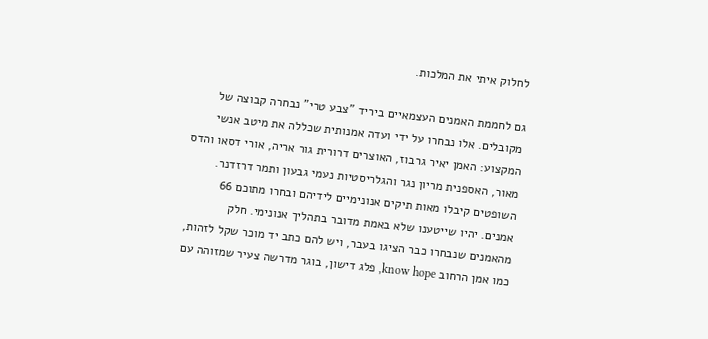לחלוק איתי את המלכות.

גם לחממת האמנים העצמאיים ביריד "צבע טרי" נבחרה קבוצה של מקובלים. אלו נבחרו על ידי ועדה אמנותית שכללה את מיטב אנשי המקצוע: האמן יאיר גרבוז, האוצרים דרורית גור אריה, אורי דסאו והדס מאור, האספנית מריון נגר והגלריסטיות נעמי גבעון ותמר דרזדנר. השופטים קיבלו מאות תיקים אנונימיים לידיהם ובחרו מתוכם 66 אמנים. יהיו שייטענו שלא באמת מדובר בתהליך אנונימי. חלק מהאמנים שנבחרו כבר הציגו בעבר, ויש להם כתב יד מוכר שקל לזהות, כמו אמן הרחוב know hope, פלג דישון, בוגר מדרשה צעיר שמזוהה עם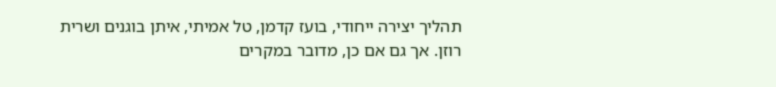תהליך יצירה ייחודי, בועז קדמן, טל אמיתי, איתן בוגנים ושרית רוזן. אך גם אם כן, מדובר במקרים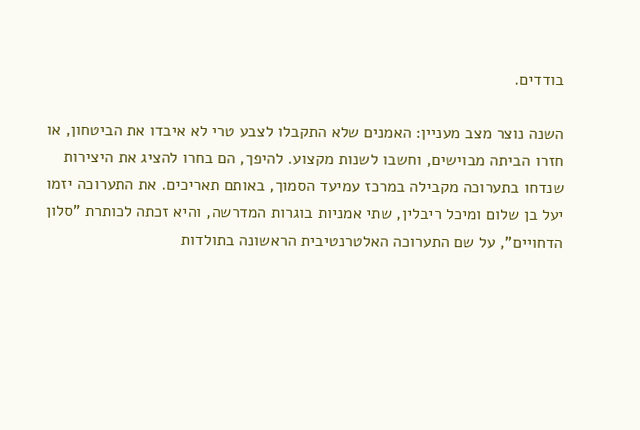בודדים.

השנה נוצר מצב מעניין: האמנים שלא התקבלו לצבע טרי לא איבדו את הביטחון, או חזרו הביתה מבוישים, וחשבו לשנות מקצוע. להיפך, הם בחרו להציג את היצירות שנדחו בתערוכה מקבילה במרכז עמיעד הסמוך, באותם תאריכים. את התערוכה יזמו יעל בן שלום ומיכל ריבלין, שתי אמניות בוגרות המדרשה, והיא זכתה לכותרת "סלון הדחויים", על שם התערוכה האלטרנטיבית הראשונה בתולדות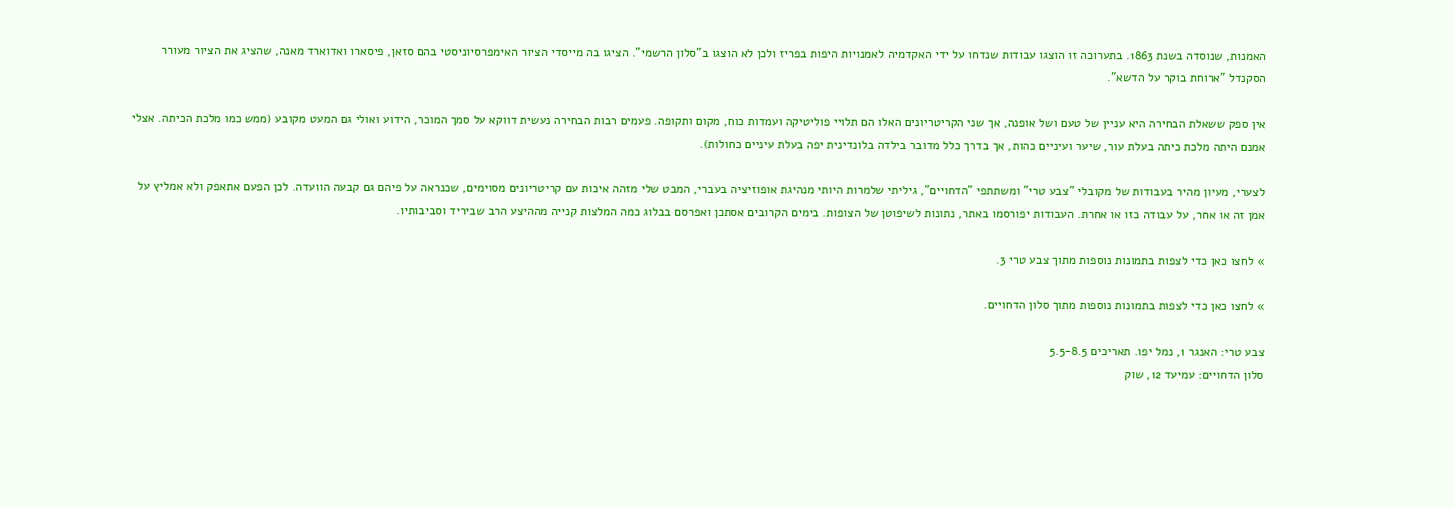האמנות, שנוסדה בשנת 1863. בתערוכה זו הוצגו עבודות שנדחו על ידי האקדמיה לאמנויות היפות בפריז ולכן לא הוצגו ב"סלון הרשמי". הציגו בה מייסדי הציור האימפרסיוניסטי בהם סזאן, פיסארו ואדוארד מאנה, שהציג את הציור מעורר הסקנדל "ארוחת בוקר על הדשא".

אין ספק ששאלת הבחירה היא עניין של טעם ושל אופנה, אך שני הקריטריונים האלו הם תלויי פוליטיקה ועמדות כוח, מקום ותקופה. פעמים רבות הבחירה נעשית דווקא על סמך המוכר, הידוע ואולי גם המעט מקובע (ממש כמו מלכת הכיתה. אצלי אמנם היתה מלכת כיתה בעלת עור, שיער ועיניים כהות, אך בדרך כלל מדובר בילדה בלונדינית יפה בעלת עיניים כחולות).

לצערי, מעיון מהיר בעבודות של מקובלי "צבע טרי" ומשתתפי "הדחויים", גיליתי שלמרות היותי מנהיגת אופוזיציה בעברי, המבט שלי מזהה איכות עם קריטריונים מסוימים, שכנראה על פיהם גם קבעה הוועדה. לכן הפעם אתאפק ולא אמליץ על אמן זה או אחר, על עבודה כזו או אחרת. העבודות יפורסמו באתר, נתונות לשיפוטן של הצופות. בימים הקרובים אסתכן ואפרסם בבלוג כמה המלצות קנייה מההיצע הרב שביריד וסביבותיו.

» לחצו כאן כדי לצפות בתמונות נוספות מתוך צבע טרי 3.

» לחצו כאן כדי לצפות בתמונות נוספות מתוך סלון הדחויים.

צבע טרי: האנגר 1, נמל יפו. תאריכים 5.5-8.5
סלון הדחויים: עמיעד 12, שוק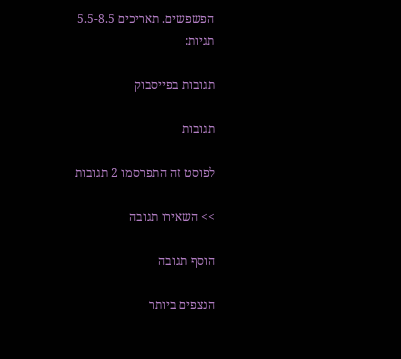הפשפשים. תאריכים 5.5-8.5
תגיות:

תגובות בפייסבוק

תגובות

לפוסט זה התפרסמו 2 תגובות

>> השאירו תגובה

הוסף תגובה

הנצפים ביותר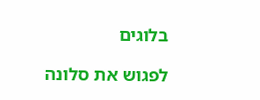בלוגים

לפגוש את סלונה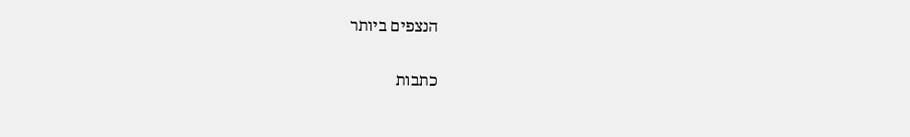הנצפים ביותר

כתבות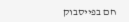חם בפייסבוק